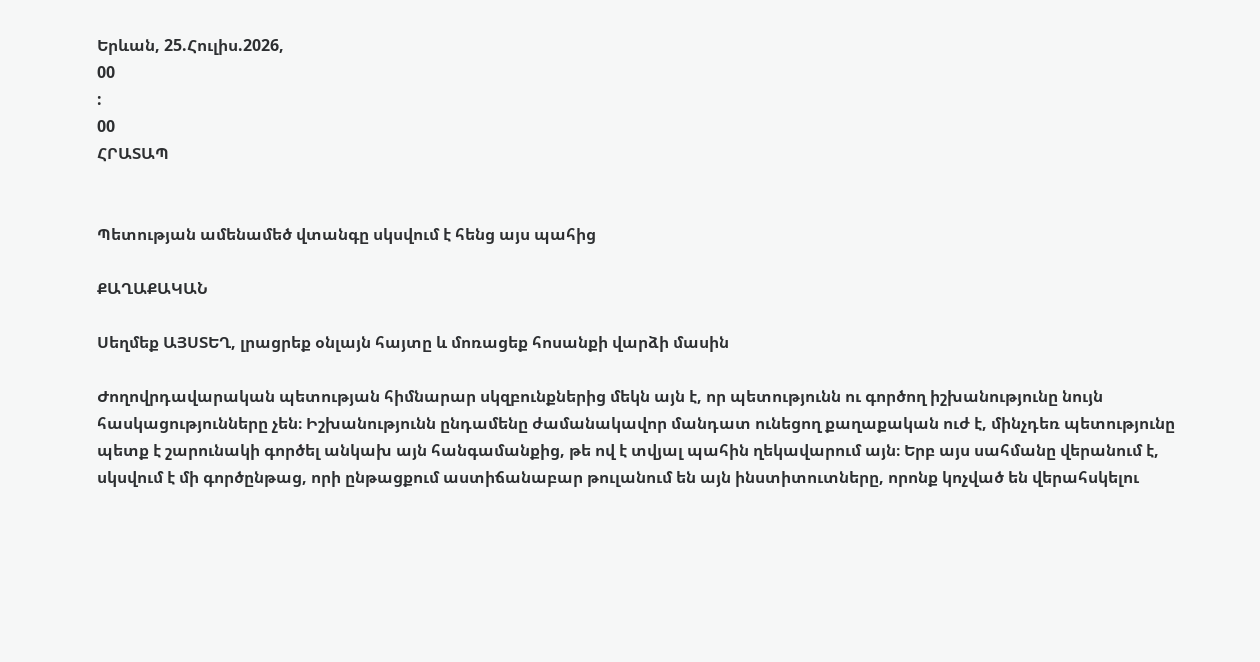Երևան, 25.Հուլիս.2026,
00
:
00
ՀՐԱՏԱՊ


Պետության ամենամեծ վտանգը սկսվում է հենց այս պահից

ՔԱՂԱՔԱԿԱՆ

Սեղմեք ԱՅՍՏԵՂ, լրացրեք օնլայն հայտը և մոռացեք հոսանքի վարձի մասին

Ժողովրդավարական պետության հիմնարար սկզբունքներից մեկն այն է, որ պետությունն ու գործող իշխանությունը նույն հասկացությունները չեն։ Իշխանությունն ընդամենը ժամանակավոր մանդատ ունեցող քաղաքական ուժ է, մինչդեռ պետությունը պետք է շարունակի գործել անկախ այն հանգամանքից, թե ով է տվյալ պահին ղեկավարում այն։ Երբ այս սահմանը վերանում է, սկսվում է մի գործընթաց, որի ընթացքում աստիճանաբար թուլանում են այն ինստիտուտները, որոնք կոչված են վերահսկելու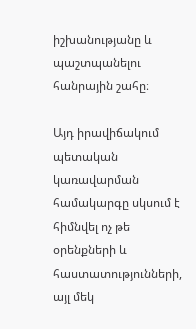իշխանությանը և պաշտպանելու հանրային շահը։

Այդ իրավիճակում պետական կառավարման համակարգը սկսում է հիմնվել ոչ թե օրենքների և հաստատությունների, այլ մեկ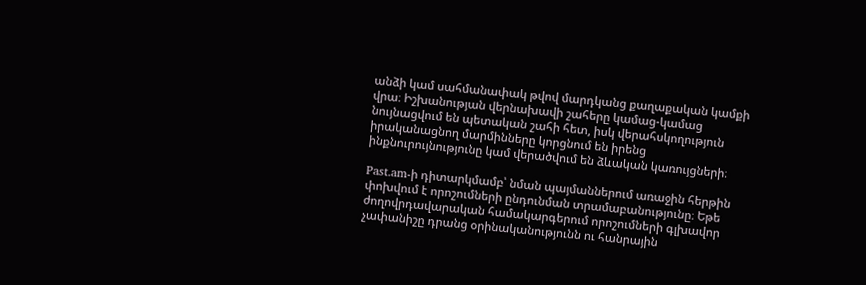անձի կամ սահմանափակ թվով մարդկանց քաղաքական կամքի վրա։ Իշխանության վերնախավի շահերը կամաց-կամաց նույնացվում են պետական շահի հետ, իսկ վերահսկողություն իրականացնող մարմինները կորցնում են իրենց ինքնուրույնությունը կամ վերածվում են ձևական կառույցների։

Past.am-ի դիտարկմամբ՝ նման պայմաններում առաջին հերթին փոխվում է որոշումների ընդունման տրամաբանությունը։ Եթե ժողովրդավարական համակարգերում որոշումների գլխավոր չափանիշը դրանց օրինականությունն ու հանրային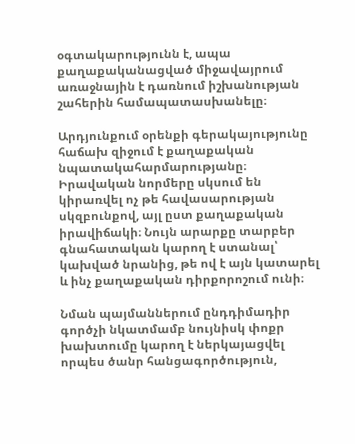օգտակարությունն է, ապա քաղաքականացված միջավայրում առաջնային է դառնում իշխանության շահերին համապատասխանելը։

Արդյունքում օրենքի գերակայությունը հաճախ զիջում է քաղաքական նպատակահարմարությանը։ Իրավական նորմերը սկսում են կիրառվել ոչ թե հավասարության սկզբունքով, այլ ըստ քաղաքական իրավիճակի։ Նույն արարքը տարբեր գնահատական կարող է ստանալ՝ կախված նրանից, թե ով է այն կատարել և ինչ քաղաքական դիրքորոշում ունի։

Նման պայմաններում ընդդիմադիր գործչի նկատմամբ նույնիսկ փոքր խախտումը կարող է ներկայացվել որպես ծանր հանցագործություն,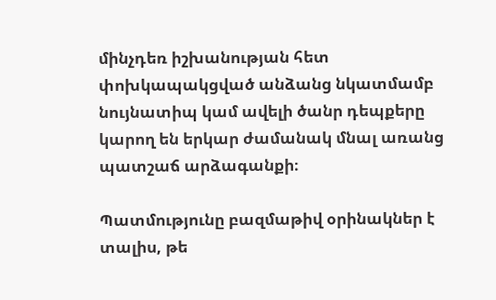մինչդեռ իշխանության հետ փոխկապակցված անձանց նկատմամբ նույնատիպ կամ ավելի ծանր դեպքերը կարող են երկար ժամանակ մնալ առանց պատշաճ արձագանքի։

Պատմությունը բազմաթիվ օրինակներ է տալիս, թե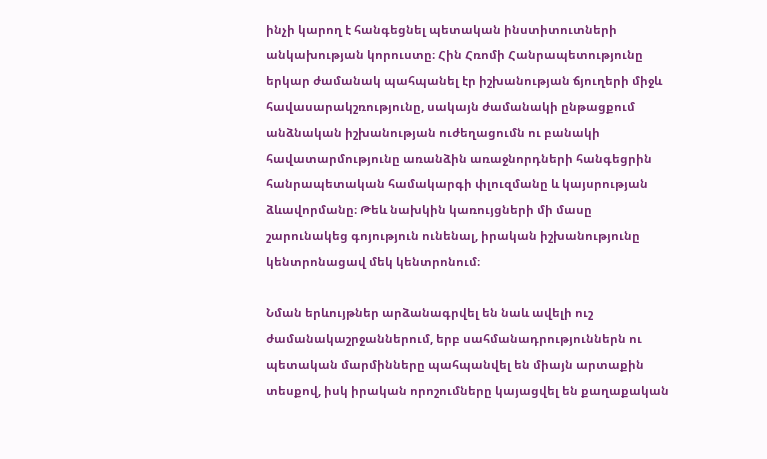ինչի կարող է հանգեցնել պետական ինստիտուտների անկախության կորուստը։ Հին Հռոմի Հանրապետությունը երկար ժամանակ պահպանել էր իշխանության ճյուղերի միջև հավասարակշռությունը, սակայն ժամանակի ընթացքում անձնական իշխանության ուժեղացումն ու բանակի հավատարմությունը առանձին առաջնորդների հանգեցրին հանրապետական համակարգի փլուզմանը և կայսրության ձևավորմանը։ Թեև նախկին կառույցների մի մասը շարունակեց գոյություն ունենալ, իրական իշխանությունը կենտրոնացավ մեկ կենտրոնում։

Նման երևույթներ արձանագրվել են նաև ավելի ուշ ժամանակաշրջաններում, երբ սահմանադրություններն ու պետական մարմինները պահպանվել են միայն արտաքին տեսքով, իսկ իրական որոշումները կայացվել են քաղաքական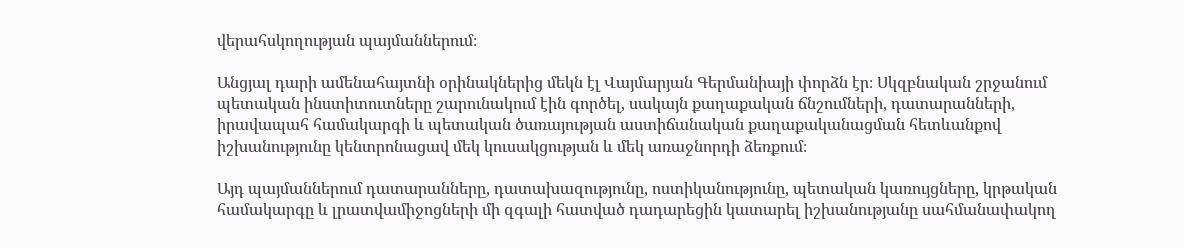վերահսկողության պայմաններում։

Անցյալ դարի ամենահայտնի օրինակներից մեկն էլ Վայմարյան Գերմանիայի փորձն էր։ Սկզբնական շրջանում պետական ինստիտուտները շարունակում էին գործել, սակայն քաղաքական ճնշումների, դատարանների, իրավապահ համակարգի և պետական ծառայության աստիճանական քաղաքականացման հետևանքով իշխանությունը կենտրոնացավ մեկ կուսակցության և մեկ առաջնորդի ձեռքում։

Այդ պայմաններում դատարանները, դատախազությունը, ոստիկանությունը, պետական կառույցները, կրթական համակարգը և լրատվամիջոցների մի զգալի հատված դադարեցին կատարել իշխանությանը սահմանափակող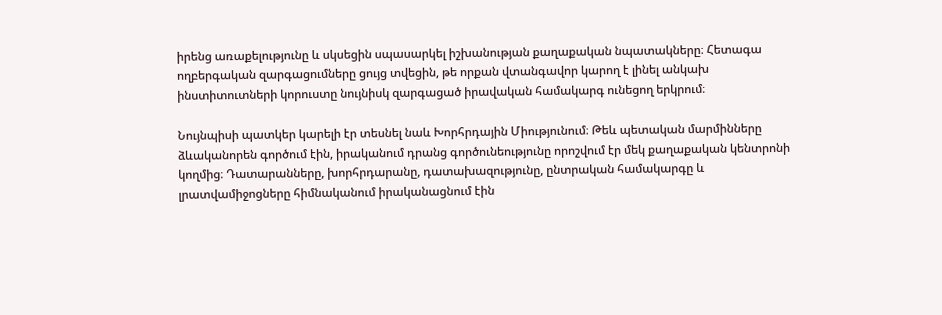իրենց առաքելությունը և սկսեցին սպասարկել իշխանության քաղաքական նպատակները։ Հետագա ողբերգական զարգացումները ցույց տվեցին, թե որքան վտանգավոր կարող է լինել անկախ ինստիտուտների կորուստը նույնիսկ զարգացած իրավական համակարգ ունեցող երկրում։

Նույնպիսի պատկեր կարելի էր տեսնել նաև Խորհրդային Միությունում։ Թեև պետական մարմինները ձևականորեն գործում էին, իրականում դրանց գործունեությունը որոշվում էր մեկ քաղաքական կենտրոնի կողմից։ Դատարանները, խորհրդարանը, դատախազությունը, ընտրական համակարգը և լրատվամիջոցները հիմնականում իրականացնում էին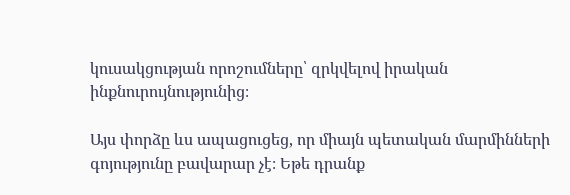կուսակցության որոշումները՝ զրկվելով իրական ինքնուրույնությունից։

Այս փորձը ևս ապացուցեց, որ միայն պետական մարմինների գոյությունը բավարար չէ։ Եթե դրանք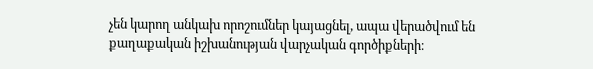չեն կարող անկախ որոշումներ կայացնել, ապա վերածվում են քաղաքական իշխանության վարչական գործիքների։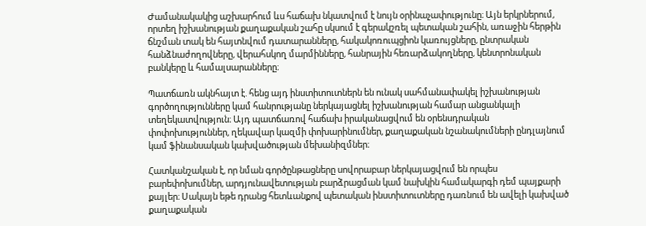Ժամանակակից աշխարհում ևս հաճախ նկատվում է նույն օրինաչափությունը։ Այն երկրներում, որտեղ իշխանության քաղաքական շահը սկսում է գերակշռել պետական շահին, առաջին հերթին ճնշման տակ են հայտնվում դատարանները, հակակոռուպցիոն կառույցները, ընտրական հանձնաժողովները, վերահսկող մարմինները, հանրային հեռարձակողները, կենտրոնական բանկերը և համալսարանները։

Պատճառն ակնհայտ է. հենց այդ ինստիտուտներն են ունակ սահմանափակել իշխանության գործողությունները կամ հանրությանը ներկայացնել իշխանության համար անցանկալի տեղեկատվություն։ Այդ պատճառով հաճախ իրականացվում են օրենսդրական փոփոխություններ, ղեկավար կազմի փոխարինումներ, քաղաքական նշանակումների ընդլայնում կամ ֆինանսական կախվածության մեխանիզմներ։

Հատկանշական է, որ նման գործընթացները սովորաբար ներկայացվում են որպես բարեփոխումներ, արդյունավետության բարձրացման կամ նախկին համակարգի դեմ պայքարի քայլեր։ Սակայն եթե դրանց հետևանքով պետական ինստիտուտները դառնում են ավելի կախված քաղաքական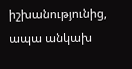իշխանությունից, ապա անկախ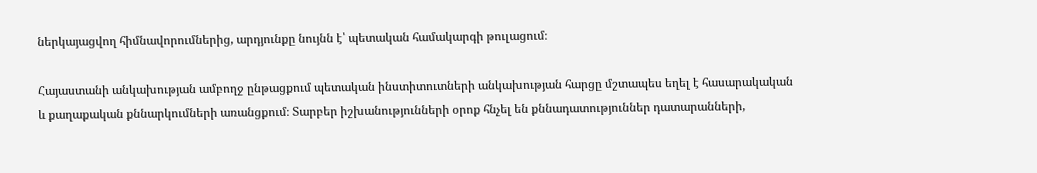ներկայացվող հիմնավորումներից, արդյունքը նույնն է՝ պետական համակարգի թուլացում։

Հայաստանի անկախության ամբողջ ընթացքում պետական ինստիտուտների անկախության հարցը մշտապես եղել է հասարակական և քաղաքական քննարկումների առանցքում։ Տարբեր իշխանությունների օրոք հնչել են քննադատություններ դատարանների,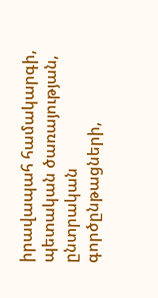իրավապահ համակարգի, պետական ծառայության, ընտրական գործընթացների,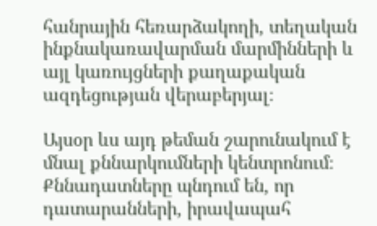հանրային հեռարձակողի, տեղական ինքնակառավարման մարմինների և այլ կառույցների քաղաքական ազդեցության վերաբերյալ։

Այսօր ևս այդ թեման շարունակում է մնալ քննարկումների կենտրոնում։ Քննադատները պնդում են, որ դատարանների, իրավապահ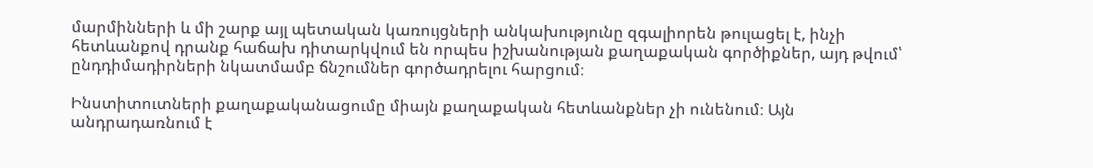մարմինների և մի շարք այլ պետական կառույցների անկախությունը զգալիորեն թուլացել է, ինչի հետևանքով դրանք հաճախ դիտարկվում են որպես իշխանության քաղաքական գործիքներ, այդ թվում՝ ընդդիմադիրների նկատմամբ ճնշումներ գործադրելու հարցում։

Ինստիտուտների քաղաքականացումը միայն քաղաքական հետևանքներ չի ունենում։ Այն անդրադառնում է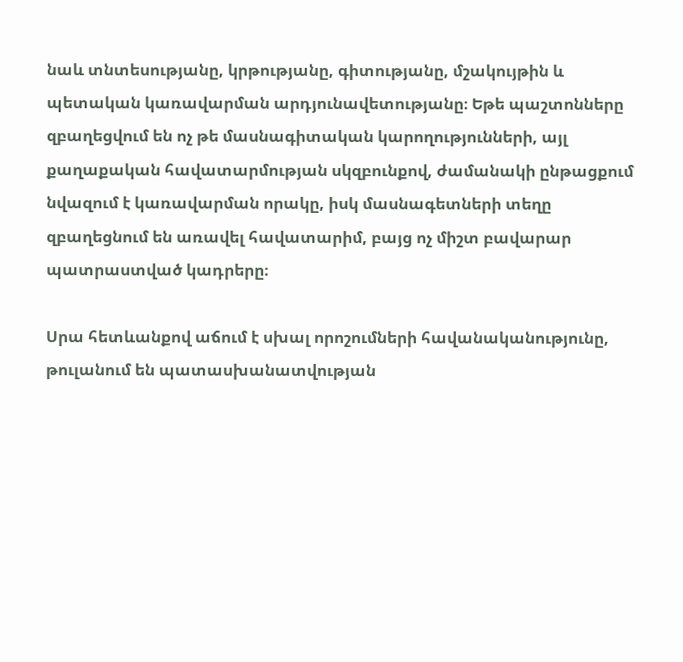նաև տնտեսությանը, կրթությանը, գիտությանը, մշակույթին և պետական կառավարման արդյունավետությանը։ Եթե պաշտոնները զբաղեցվում են ոչ թե մասնագիտական կարողությունների, այլ քաղաքական հավատարմության սկզբունքով, ժամանակի ընթացքում նվազում է կառավարման որակը, իսկ մասնագետների տեղը զբաղեցնում են առավել հավատարիմ, բայց ոչ միշտ բավարար պատրաստված կադրերը։

Սրա հետևանքով աճում է սխալ որոշումների հավանականությունը, թուլանում են պատասխանատվության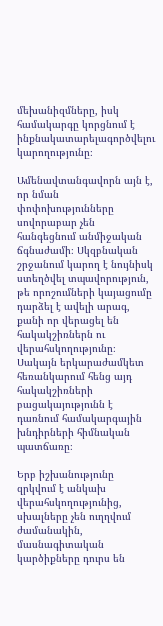մեխանիզմները, իսկ համակարգը կորցնում է ինքնակատարելագործվելու կարողությունը։

Ամենավտանգավորն այն է, որ նման փոփոխությունները սովորաբար չեն հանգեցնում անմիջական ճգնաժամի։ Սկզբնական շրջանում կարող է նույնիսկ ստեղծվել տպավորություն, թե որոշումների կայացումը դարձել է ավելի արագ, քանի որ վերացել են հակակշիռներն ու վերահսկողությունը։ Սակայն երկարաժամկետ հեռանկարում հենց այդ հակակշիռների բացակայությունն է դառնում համակարգային խնդիրների հիմնական պատճառը։

Երբ իշխանությունը զրկվում է անկախ վերահսկողությունից, սխալները չեն ուղղվում ժամանակին, մասնագիտական կարծիքները դուրս են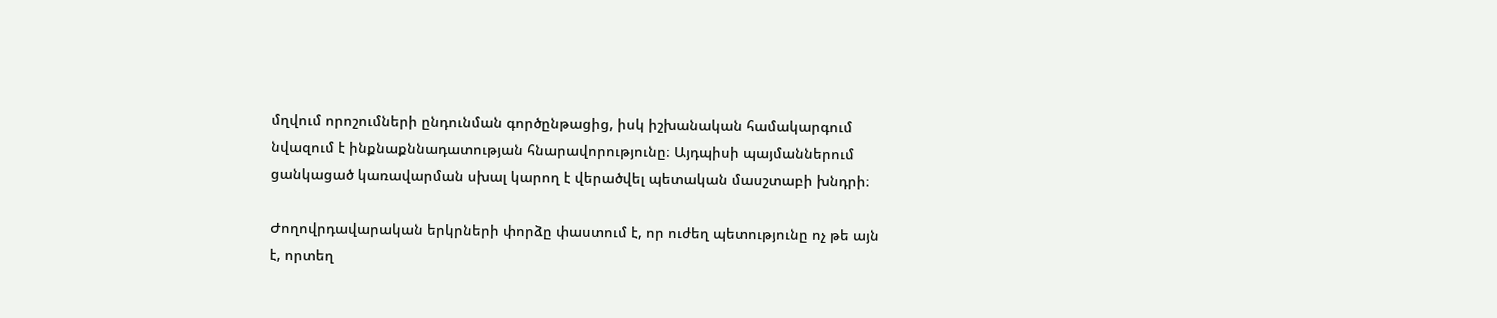մղվում որոշումների ընդունման գործընթացից, իսկ իշխանական համակարգում նվազում է ինքնաքննադատության հնարավորությունը։ Այդպիսի պայմաններում ցանկացած կառավարման սխալ կարող է վերածվել պետական մասշտաբի խնդրի։

Ժողովրդավարական երկրների փորձը փաստում է, որ ուժեղ պետությունը ոչ թե այն է, որտեղ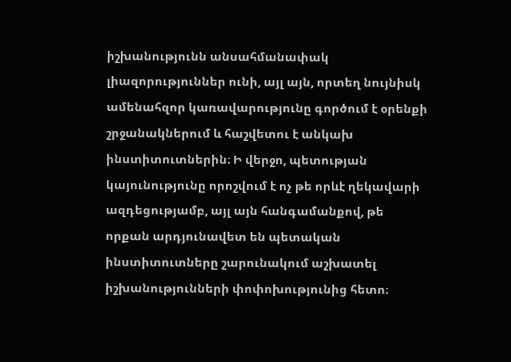իշխանությունն անսահմանափակ լիազորություններ ունի, այլ այն, որտեղ նույնիսկ ամենահզոր կառավարությունը գործում է օրենքի շրջանակներում և հաշվետու է անկախ ինստիտուտներին։ Ի վերջո, պետության կայունությունը որոշվում է ոչ թե որևէ ղեկավարի ազդեցությամբ, այլ այն հանգամանքով, թե որքան արդյունավետ են պետական ինստիտուտները շարունակում աշխատել իշխանությունների փոփոխությունից հետո։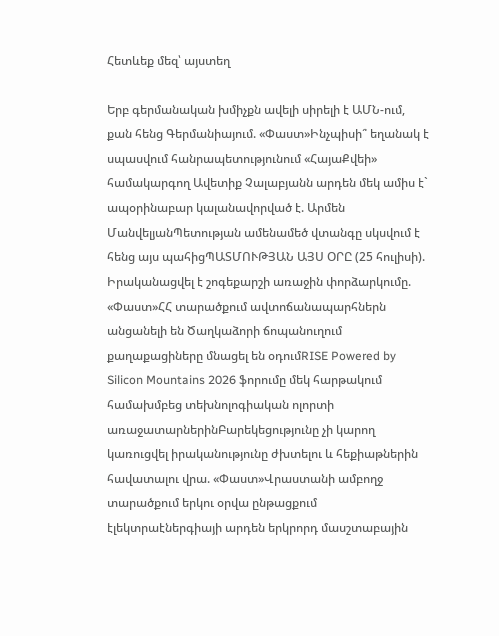Հետևեք մեզ՝ այստեղ

Երբ գերմանական խմիչքն ավելի սիրելի է ԱՄՆ-ում, քան հենց Գերմանիայում. «Փաստ»Ինչպիսի՞ եղանակ է սպասվում հանրապետությունում «ՀայաՔվեի» համակարգող Ավետիք Չալաբյանն արդեն մեկ ամիս է` ապօրինաբար կալանավորված է. Արմեն ՄանվելյանՊետության ամենամեծ վտանգը սկսվում է հենց այս պահիցՊԱՏՄՈՒԹՅԱՆ ԱՅՍ ՕՐԸ (25 հուլիսի). Իրականացվել է շոգեքարշի առաջին փորձարկումը. «Փաստ»ՀՀ տարածքում ավտոճանապարհներն անցանելի են Ծաղկաձորի ճոպանուղում քաղաքացիները մնացել են օդումRISE Powered by Silicon Mountains 2026 ֆորումը մեկ հարթակում համախմբեց տեխնոլոգիական ոլորտի առաջատարներինԲարեկեցությունը չի կարող կառուցվել իրականությունը ժխտելու և հեքիաթներին հավատալու վրա. «Փաստ»Վրաստանի ամբողջ տարածքում երկու օրվա ընթացքում էլեկտրաէներգիայի արդեն երկրորդ մասշտաբային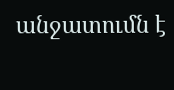անջատումն է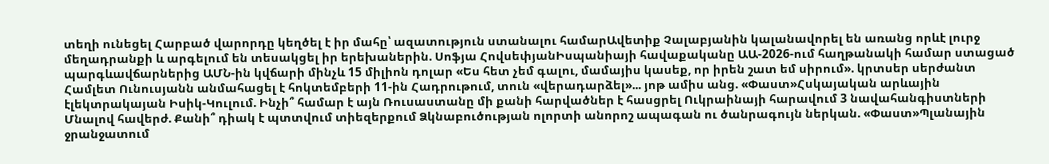տեղի ունեցել Հարբած վարորդը կեղծել է իր մահը՝ ազատություն ստանալու համարԱվետիք Չալաբյանին կալանավորել են առանց որևէ լուրջ մեղադրանքի և արգելում են տեսակցել իր երեխաներին. Սոֆյա ՀովսեփյանԻսպանիայի հավաքականը ԱԱ-2026-ում հաղթանակի համար ստացած պարգևավճարներից ԱՄՆ-ին կվճարի մինչև 15 միլիոն դոլար «Ես հետ չեմ գալու, մամայիս կասեք, որ իրեն շատ եմ սիրում». կրտսեր սերժանտ Համլետ Ունուսյանն անմահացել է հոկտեմբերի 11-ին Հադրութում, տուն «վերադարձել»... յոթ ամիս անց. «Փաստ»Հսկայական արևային էլեկտրակայան Իսիկ-Կուլում. Ինչի՞ համար է այն Ռուսաստանը մի քանի հարվածներ է հասցրել Ուկրաինայի հարավում 3 նավահանգիստների Մնալով հավերժ. Քանի՞ դիակ է պտտվում տիեզերքում Ձկնաբուծության ոլորտի անորոշ ապագան ու ծանրագույն ներկան. «Փաստ»Պլանային ջրանջատում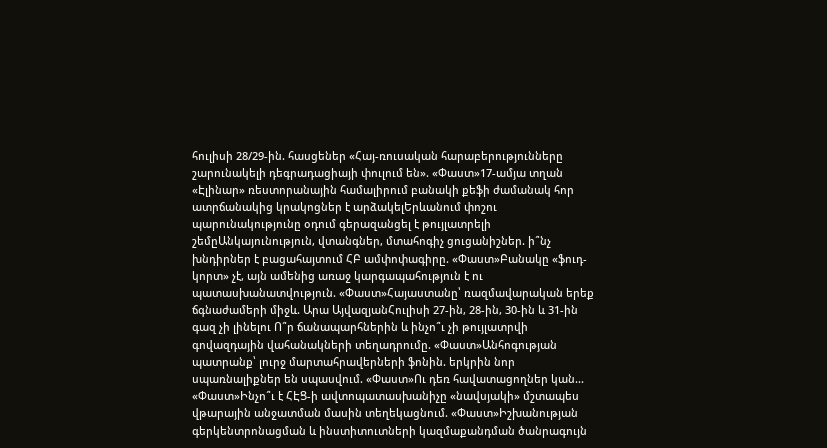հուլիսի 28/29-ին. հասցեներ «Հայ-ռուսական հարաբերությունները շարունակելի դեգրադացիայի փուլում են». «Փաստ»17-ամյա տղան «Էլինար» ռեստորանային համալիրում բանակի քեֆի ժամանակ հոր ատրճանակից կրակոցներ է արձակելԵրևանում փոշու պարունակությունը օդում գերազանցել է թույլատրելի շեմըԱնկայունություն, վտանգներ, մտահոգիչ ցուցանիշներ. ի՞նչ խնդիրներ է բացահայտում ՀԲ ամփոփագիրը. «Փաստ»Բանակը «ֆուդ-կորտ» չէ, այն ամենից առաջ կարգապահություն է ու պատասխանատվություն. «Փաստ»Հայաստանը՝ ռազմավարական երեք ճգնաժամերի միջև. Արա ԱյվազյանՀուլիսի 27-ին, 28-ին, 30-ին և 31-ին գազ չի լինելու Ո՞ր ճանապարհներին և ինչո՞ւ չի թույլատրվի գովազդային վահանակների տեղադրումը. «Փաստ»Անհոգության պատրանք՝ լուրջ մարտահրավերների ֆոնին. երկրին նոր սպառնալիքներ են սպասվում. «Փաստ»Ու դեռ հավատացողներ կան... «Փաստ»Ինչո՞ւ է ՀԷՑ-ի ավտոպատասխանիչը «նավսյակի» մշտապես վթարային անջատման մասին տեղեկացնում. «Փաստ»Իշխանության գերկենտրոնացման և ինստիտուտների կազմաքանդման ծանրագույն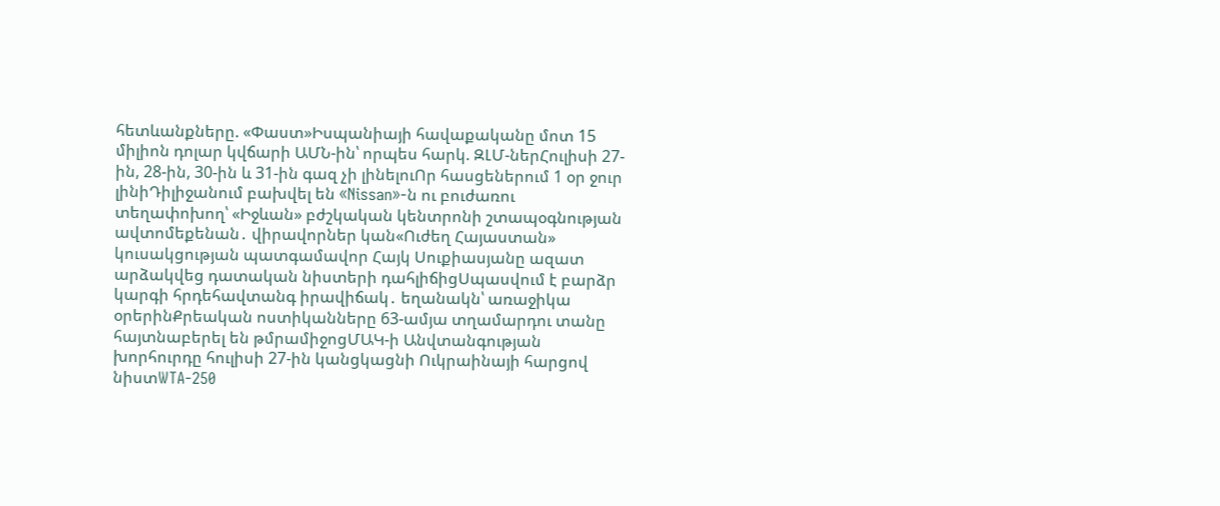հետևանքները. «Փաստ»Իսպանիայի հավաքականը մոտ 15 միլիոն դոլար կվճարի ԱՄՆ-ին՝ որպես հարկ. ԶԼՄ-ներՀուլիսի 27-ին, 28-ին, 30-ին և 31-ին գազ չի լինելուՈր հասցեներում 1 օր ջուր լինիԴիլիջանում բախվել են «Nissan»-ն ու բուժառու տեղափոխող՝ «Իջևան» բժշկական կենտրոնի շտապօգնության ավտոմեքենան․ վիրավորներ կան«Ուժեղ Հայաստան» կուսակցության պատգամավոր Հայկ Սուքիասյանը ազատ արձակվեց դատական նիստերի դահլիճիցՍպասվում է բարձր կարգի հրդեհավտանգ իրավիճակ․ եղանակն՝ առաջիկա օրերինՔրեական ոստիկանները 63-ամյա տղամարդու տանը հայտնաբերել են թմրամիջոցՄԱԿ-ի Անվտանգության խորհուրդը հուլիսի 27-ին կանցկացնի Ուկրաինայի հարցով նիստWTA-250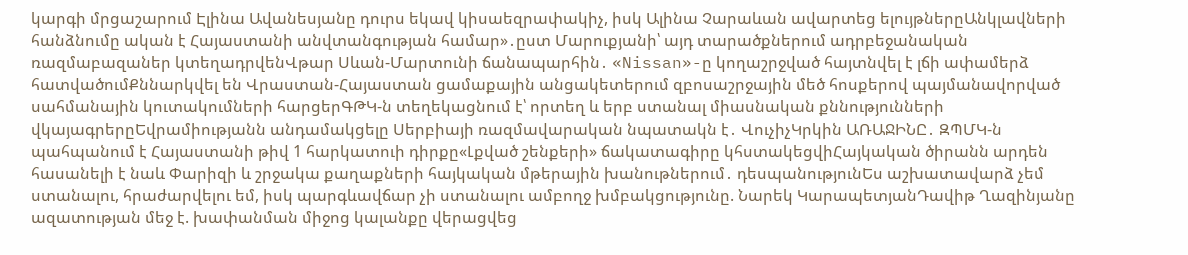կարգի մրցաշարում Էլինա Ավանեսյանը դուրս եկավ կիսաեզրափակիչ, իսկ Ալինա Չարաևան ավարտեց ելույթներըԱնկլավների հանձնումը ական է Հայաստանի անվտանգության համար»․ըստ Մարուքյանի՝ այդ տարածքներում ադրբեջանական ռազմաբազաներ կտեղադրվենՎթար Սևան-Մարտունի ճանապարհին․ «Nissan»-ը կողաշրջված հայտնվել է լճի ափամերձ հատվածումՔննարկվել են Վրաստան-Հայաստան ցամաքային անցակետերում զբոսաշրջային մեծ հոսքերով պայմանավորված սահմանային կուտակումների հարցերԳԹԿ-ն տեղեկացնում է՝ որտեղ և երբ ստանալ միասնական քննությունների վկայագրերըԵվրամիությանն անդամակցելը Սերբիայի ռազմավարական նպատակն է․ ՎուչիչԿրկին ԱՌԱՋԻՆԸ․ ԶՊՄԿ-ն պահպանում է Հայաստանի թիվ 1 հարկատուի դիրքը«Լքված շենքերի» ճակատագիրը կհստակեցվիՀայկական ծիրանն արդեն հասանելի է նաև Փարիզի և շրջակա քաղաքների հայկական մթերային խանութներում․ դեսպանությունԵս աշխատավարձ չեմ ստանալու, հրաժարվելու եմ, իսկ պարգևավճար չի ստանալու ամբողջ խմբակցությունը. Նարեկ ԿարապետյանԴավիթ Ղազինյանը ազատության մեջ է. խափանման միջոց կալանքը վերացվեց